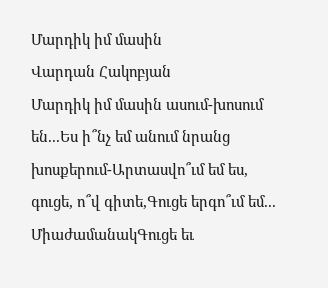Մարդիկ իմ մասին
Վարդան Հակոբյան
Մարդիկ իմ մասին ասում-խոսում են...Ես ի՞նչ եմ անում նրանց խոսքերում-Արտասվո՞ւմ եմ ես, գուցե, ո՞վ գիտե,Գուցե երգո՞ւմ եմ... ՄիաժամանակԳուցե եւ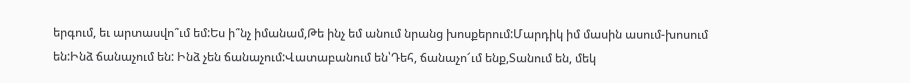երգում, եւ արտասվո՞ւմ եմ:Ես ի՞նչ իմանամ,Թե ինչ եմ անում նրանց խոսքերում:Մարդիկ իմ մասին ասում-խոսում են:Ինձ ճանաչում են: Ինձ չեն ճանաչում:Վատաբանում են՝Դեհ, ճանաչո՜ւմ ենք,Տանում են, մեկ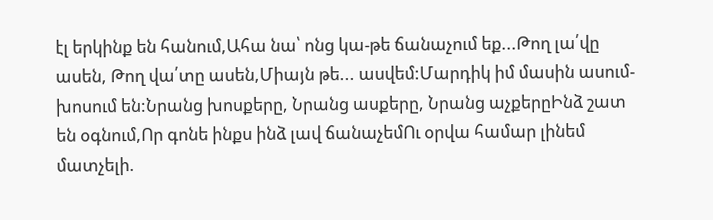էլ երկինք են հանում,Ահա նա՝ ոնց կա-թե ճանաչում եք...Թող լա՛վը ասեն, Թող վա՛տը ասեն,Միայն թե... ասվեմ:Մարդիկ իմ մասին ասում-խոսում են:Նրանց խոսքերը, Նրանց ասքերը, Նրանց աչքերըԻնձ շատ են օգնում,Որ գոնե ինքս ինձ լավ ճանաչեմՈւ օրվա համար լինեմ մատչելի.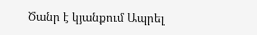Ծանր է կյանքում Ապրել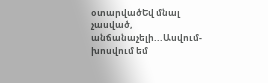օտարվածԵվ մնալ չասված, անճանաչելի...Ասվում-խոսվում եմ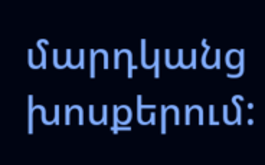մարդկանց խոսքերում: